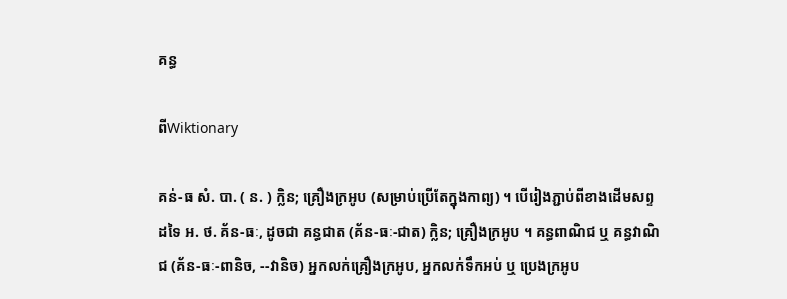គន្ធ

ពីWiktionary

គន់-ធ សំ. បា. ( ន. ) ក្លិន; គ្រឿងក្រអូប (សម្រាប់ប្រើតែក្នុងកាព្យ) ។ បើរៀងភ្ជាប់ពីខាងដើមសព្ទដទៃ អ. ថ. គ័ន-ធៈ, ដូចជា គន្ធជាត (គ័ន-ធៈ-ជាត) ក្លិន; គ្រឿងក្រអូប ។ គន្ធពាណិជ ឬ គន្ធវាណិជ (គ័ន-ធៈ-ពានិច, --វានិច) អ្នកលក់គ្រឿងក្រអូប, អ្នកលក់ទឹកអប់ ឬ ប្រេងក្រអូប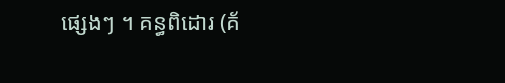ផ្សេងៗ ។ គន្ធពិដោរ (គ័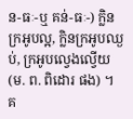ន-ធៈ-ឬ គន់-ធៈ-) ក្លិនក្រអូបល្អ, ក្លិនក្រអូបឈ្ងប់, ក្រអូបល្វេងល្វើយ (ម. ព. ពិដោរ ផង) ។ គ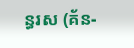ន្ធរស (គ័ន-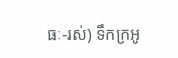ធៈ-រស់) ទឹកក្រអូ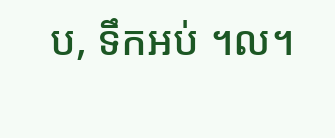ប, ទឹកអប់ ។ល។